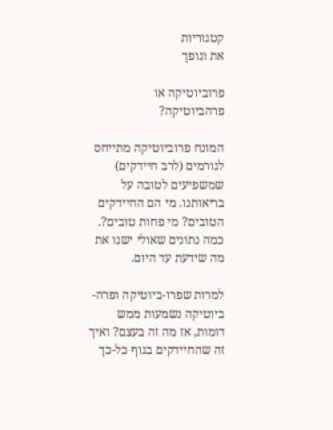קטגוריות
את וגופך

פרוביוטיקה או פרהביוטיקה?

המונח פרוביוטיקה מתייחס לגורמים (לרב חיידקים) שמשפיעים לטובה על בריאותנו. מי הם החיידקים הטובים? מי פחות טובים?. כמה נתונים שאולי ישנו את מה שידעת עד היום.

למרות שפרו-ביוטיקה ופרה-ביוטיקה נשמעות ממש דומות, אז מה זה בעצם? ואיך זה שהחיידקים בגוף כל-כך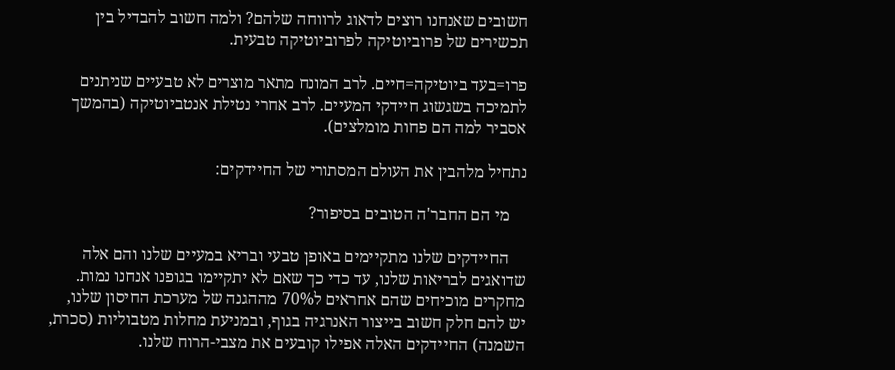חשובים שאנחנו רוצים לדאוג לרווחה שלהם? ולמה חשוב להבדיל בין תכשירים של פרוביוטיקה לפרוביוטיקה טבעית.

פרו=בעד ביוטיקה=חיים. לרב המונח מתאר מוצרים לא טבעיים שניתנים לתמיכה בשגשוג חיידקי המעיים. לרב אחרי נטילת אנטביוטיקה (בהמשך אסביר למה הם פחות מומלצים).

נתחיל מלהבין את העולם המסתורי של החיידקים:

    מי הם החבר'ה הטובים בסיפור?

    החיידקים שלנו מתקיימים באופן טבעי ובריא במעיים שלנו והם אלה שדואגים לבריאות שלנו, עד כדי כך שאם לא יתקיימו בגופנו אנחנו נמות. מחקרים מוכיחים שהם אחראים ל70% מההגנה של מערכת החיסון שלנו, יש להם חלק חשוב בייצור האנרגיה בגוף, ובמניעת מחלות מטבוליות (סכרת, השמנה) החיידקים האלה אפילו קובעים את מצבי-הרוח שלנו.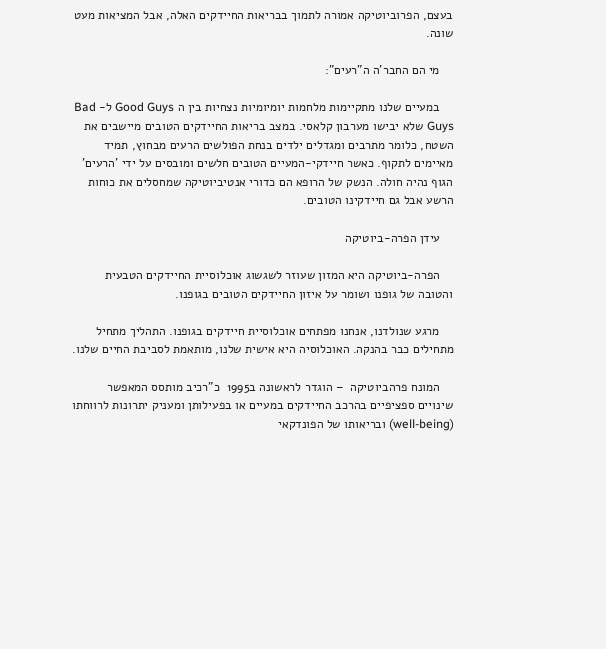בעצם, הפרוביוטיקה אמורה לתמוך בבריאות החיידקים האלה, אבל המציאות מעט שונה.

    מי הם החבר'ה ה"רעים":

    במעיים שלנו מתקיימות מלחמות יומיומיות נצחיות בין ה Good Guys ל- Bad Guys שלא יבישו מערבון קלאסי. במצב בריאות החיידקים הטובים מיישבים את השטח, כלומר מתרבים ומגדלים ילדים בנחת הפולשים הרעים מבחוץ, תמיד מאיימים לתקוף. כאשר חיידקי-המעיים הטובים חלשים ומובסים על ידי 'הרעים' הגוף נהיה חולה. הנשק של הרופא הם כדורי אנטיביוטיקה שמחסלים את כוחות הרשע אבל גם חיידקינו הטובים.

    עידן הפרה-ביוטיקה

    הפרה-ביוטיקה היא המזון שעוזר לשגשוג אוכלוסיית החיידקים הטבעית והטובה של גופנו ושומר על איזון החיידקים הטובים בגופנו.

    מרגע שנולדנו, אנחנו מפתחים אוכלוסיית חיידקים בגופנו. התהליך מתחיל מתחילים כבר בהנקה. האוכלוסיה היא אישית שלנו, מותאמת לסביבת החיים שלנו.

    המונח פרהביוטיקה  – הוגדר לראשונה ב1995  כ"רכיב מותסס המאפשר שינויים ספציפיים בהרכב החיידקים במעיים או בפעילותן ומעניק יתרונות לרווחתו (well-being) ובריאותו של הפונדקאי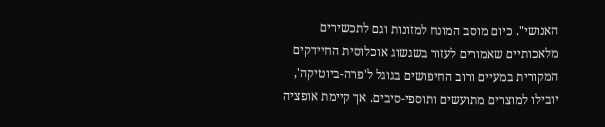האנושי". כיום מוסב המונח למזונות וגם לתכשירים מלאכותיים שאמורים לעזור בשגשוג אוכלוסית החיידקים המקורית במעיים ורוב החיפושים בגוגל ל'פרה-ביוטיקה', יובילו למוצרים מתועשים ותוספי-סיבים. אך קיימת אופציה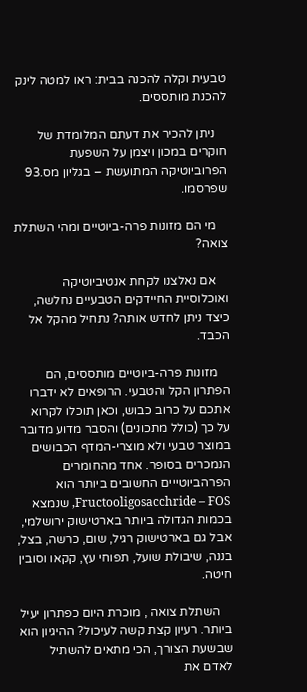טבעית וקלה להכנה בבית: ראו למטה לינק להכנת מותססים.

    ניתן להכיר את דעתם המלומדת של חוקרים במכון ויצמן על השפעת הפרוביוטיקה המתועשת – בגליון מס.93 שפרסמו.

    מי הם מזונות פרה-ביוטיים ומהי השתלת צואה?

    אם נאלצנו לקחת אנטיביוטיקה ואוכלוסיית החיידקים הטבעיים נחלשה, כיצד ניתן לחדש אותה? נתחיל מהקל אל הכבד.

    מזונות פרה-ביוטיים מותססים, הם הפתרון הקל והטבעי. הרופאים לא ידברו אתכם על כרוב כבוש, וכאן תוכלו לקרוא על כך (כולל מתכונים) והסבר מדוע מדובר במוצר טבעי ולא מוצרי-המדף הכבושים הנמכרים בסופר. אחד מהחומרים הפרהביוטייים החשובים ביותר הוא Fructooligosacchride – FOS, שנמצא בכמות הגדולה ביותר בארטישוק ירושלמי, אבל גם בארטישוק רגיל, שום, כרשה, בצל, בננה, שיבולת שועל, תפוחי עץ, קקאו וסובין חיטה.

    השתלת צואה , מוכרת היום כפתרון יעיל ביותר. רעיון קצת קשה לעיכול? ההיגיון הוא שבשעת הצורך, הכי מתאים להשתיל לאדם את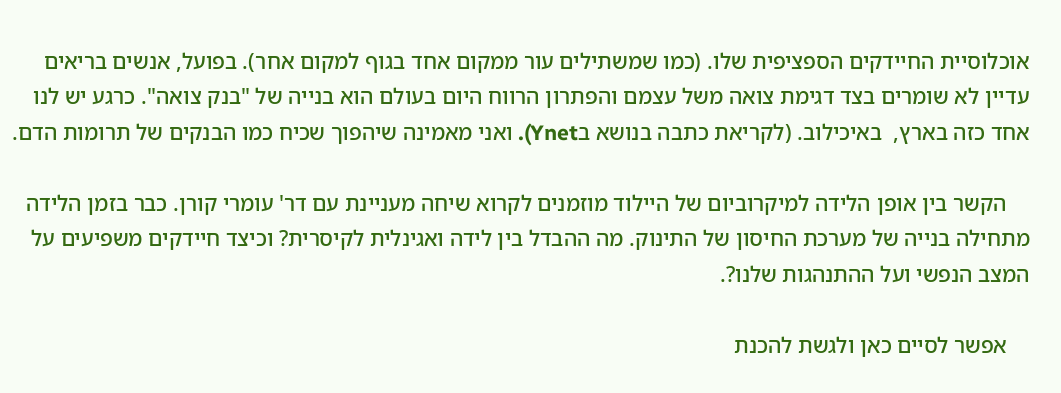אוכלוסיית החיידקים הספציפית שלו. (כמו שמשתילים עור ממקום אחד בגוף למקום אחר). בפועל, אנשים בריאים עדיין לא שומרים בצד דגימת צואה משל עצמם והפתרון הרווח היום בעולם הוא בנייה של "בנק צואה". כרגע יש לנו אחד כזה בארץ,  באיכילוב. (לקריאת כתבה בנושא בYnet). ואני מאמינה שיהפוך שכיח כמו הבנקים של תרומות הדם.

    הקשר בין אופן הלידה למיקרוביום של היילוד מוזמנים לקרוא שיחה מעניינת עם דר' עומרי קורן. כבר בזמן הלידה מתחילה בנייה של מערכת החיסון של התינוק. מה ההבדל בין לידה ואגינלית לקיסרית? וכיצד חיידקים משפיעים על המצב הנפשי ועל ההתנהגות שלנו?.

    אפשר לסיים כאן ולגשת להכנת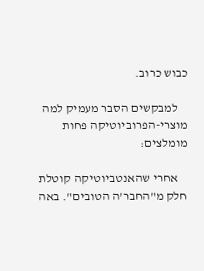כבוש כרוב.

    למבקשים הסבר מעמיק למה מוצרי-הפרוביוטיקה פחות מומלצים:

    אחרי שהאנטביוטיקה קוטלת חלק מ"החבר'ה הטובים". באה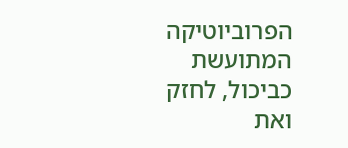הפרוביוטיקה המתועשת כביכול, לחזק ואת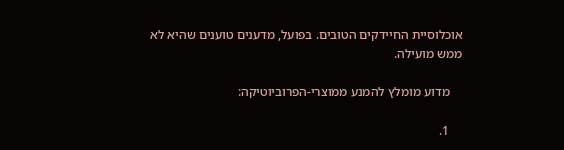אוכלוסיית החיידקים הטובים. בפועל, מדענים טוענים שהיא לא ממש מועילה.

    מדוע מומלץ להמנע ממוצרי-הפרוביוטיקה:

    1.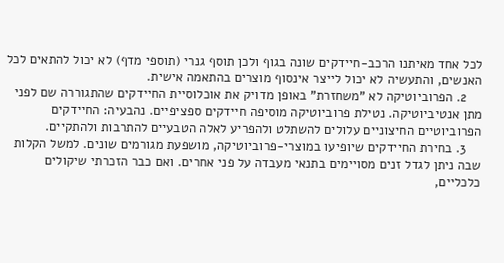לכל אחד מאיתנו הרכב-חיידקים שונה בגוף ולכן תוסף גנרי (תוספי מדף) לא יכול להתאים לכל האנשים, והתעשיה לא יכול לייצר אינסוף מוצרים בהתאמה אישית.
    2. הפרוביוטיקה לא "משחזרת" באופן מדויק את אוכלוסיית החיידקים שהתגוררה שם לפני מתן אנטיביוטיקה. נטילת פרוביוטיקה מוסיפה חיידקים ספציפיים. נהבעיה: החיידקים הפרוביוטיים החיצוניים עלולים להשתלט ולהפריע לאלה הטבעיים להתרבות ולהתקיים.
    3. בחירת החיידקים שיופיעו במוצרי-פרוביוטיקה, מושפעת מגורמים שונים. למשל הקלות שבה ניתן לגדל זנים מסויימים בתנאי מעבדה על פני אחרים. ואם כבר הזכרתי שיקולים כלכליים,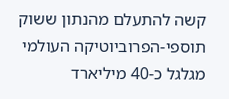קשה להתעלם מהנתון ששוק תוספי-הפרוביוטיקה העולמי מגלגל כ-40 מיליארד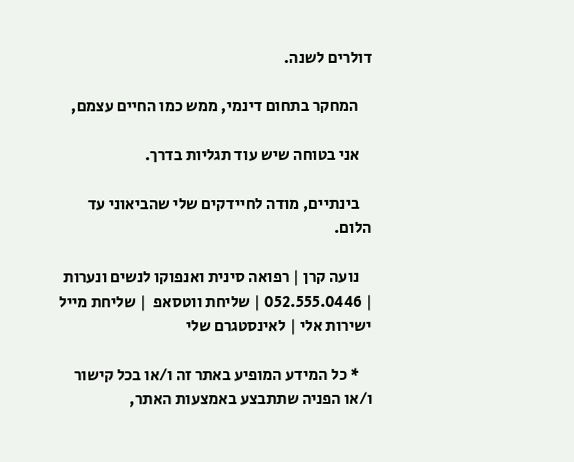דולרים לשנה.

    המחקר בתחום דינמי, ממש כמו החיים עצמם,

    אני בטוחה שיש עוד תגליות בדרך.

    בינתיים, מודה לחיידקים שלי שהביאוני עד הלום.

    נועה קרן | רפואה סינית ואנפוקו לנשים ונערות  | 052.555.0446 | שליחת ווטסאפ  | שליחת מייל ישירות אלי | לאינסטגרם שלי

    * כל המידע המופיע באתר זה ו/או בכל קישור ו/או הפניה שתתבצע באמצעות האתר,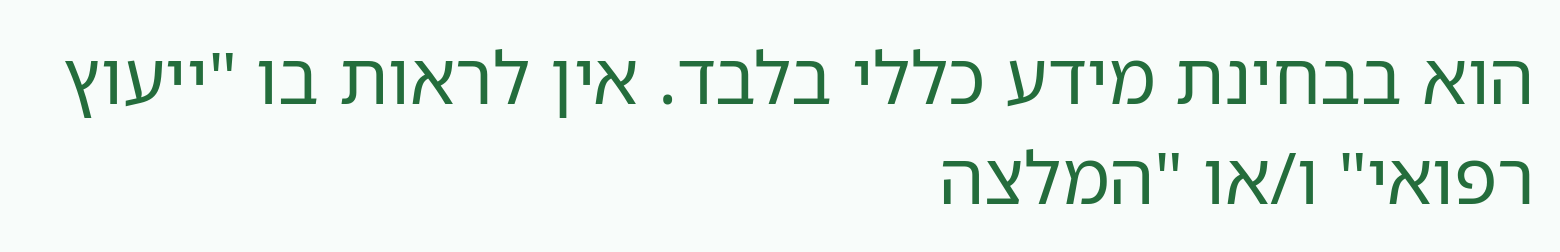הוא בבחינת מידע כללי בלבד. אין לראות בו "ייעוץ רפואי" ו/או "המלצה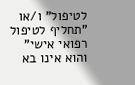לטיפול" ו/או "תחליף לטיפול רפואי אישי" והוא אינו בא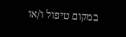במקום טיפול ו/או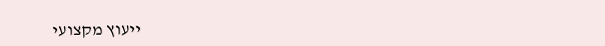ייעוץ מקצועי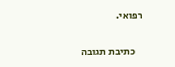רפואי.

    כתיבת תגובה